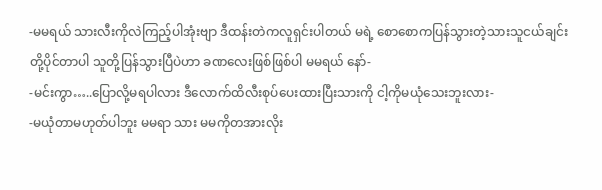-မမရယ် သားလီးကိုလဲကြည့်ပါအုံးဗျာ ဒီထန်းတဲကလူရှင်းပါတယ် မရဲ့ စောစောကပြန်သွားတဲ့သားသူငယ်ချင်းတို့ပိုင်တာပါ သူတို့ပြန်သွားပြီပဲဟာ ခဏလေးဖြစ်ဖြစ်ပါ မမရယ် နော်-
-မင်းကွာ…..ပြောလို့မရပါလား ဒီလောက်ထိလီးစုပ်ပေးထားပြီးသားကို ငါ့ကိုမယုံသေးဘူးလား-
-မယုံတာမဟုတ်ပါဘူး မမရာ သား မမကိုတအားလိုး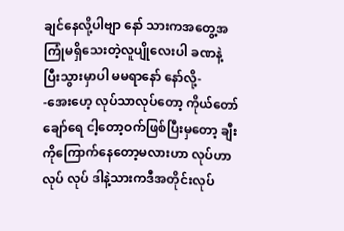ချင်နေလို့ပါဗျာ နော် သားကအတွေ့အကြုံမရှိသေးတဲ့လူပျိုလေးပါ ခဏနဲ့ပြီးသွားမှာပါ မမရာနော် နော်လို့-
-အေးဟေ့ လုပ်သာလုပ်တော့ ကိုယ်တော်ချော်ရေ ငါ့တော့ဝက်ဖြစ်ပြီးမှတော့ ချီးကိုကြောက်နေတော့မလားဟာ လုပ်ဟာ လုပ် လုပ် ဒါနဲ့သားကဒီအတိုင်းလုပ်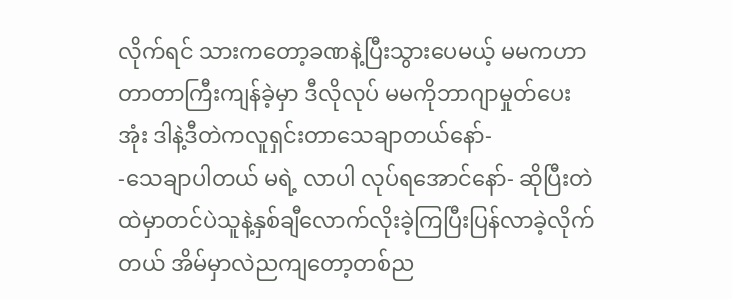လိုက်ရင် သားကတော့ခဏနဲ့ပြီးသွားပေမယ့် မမကဟာတာတာကြီးကျန်ခဲ့မှာ ဒီလိုလုပ် မမကိုဘာဂျာမှုတ်ပေးအုံး ဒါနဲ့ဒီတဲကလူရှင်းတာသေချာတယ်နော်-
-သေချာပါတယ် မရဲ့ လာပါ လုပ်ရအောင်နော်- ဆိုပြီးတဲထဲမှာတင်ပဲသူနဲ့နှစ်ချီလောက်လိုးခဲ့ကြပြီးပြန်လာခဲ့လိုက်တယ် အိမ်မှာလဲညကျတော့တစ်ည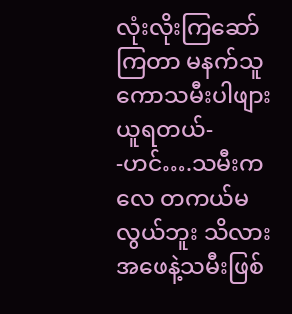လုံးလိုးကြဆော်ကြတာ မနက်သူကောသမီးပါဖျားယူရတယ်-
-ဟင်….သမီးကလေ တကယ်မလွယ်ဘူး သိလား အဖေနဲ့သမီးဖြစ်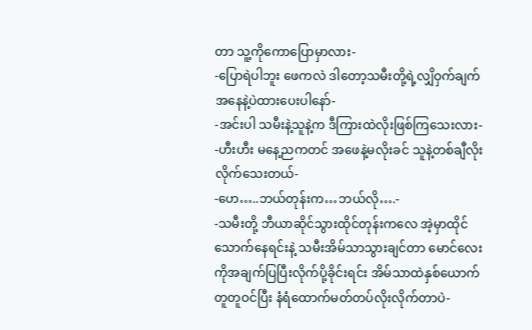တာ သူ့ကိုကောပြောမှာလား-
-ပြောရဲပါဘူး ဖေကလဲ ဒါတော့သမီးတို့ရဲ့လျှိဝှက်ချက်အနေနဲ့ပဲထားပေးပါနော်-
-အင်းပါ သမီးနဲ့သူနဲ့က ဒီကြားထဲလိုးဖြစ်ကြသေးလား-
-ဟီးဟီး မနေ့ညကတင် အဖေနဲ့မလိုးခင် သူနဲ့တစ်ချီလိုးလိုက်သေးတယ်-
-ဟေ…..ဘယ်တုန်းက…ဘယ်လို….-
-သမီးတို့ ဘီယာဆိုင်သွားထိုင်တုန်းကလေ အဲ့မှာထိုင်သောက်နေရင်းနဲ့ သမီးအိမ်သာသွားချင်တာ မောင်လေးကိုအချက်ပြပြီးလိုက်ပို့ခိုင်းရင်း အိမ်သာထဲနှစ်ယောက်တူတူဝင်ပြီး နံရံထောက်မတ်တပ်လိုးလိုက်တာပဲ-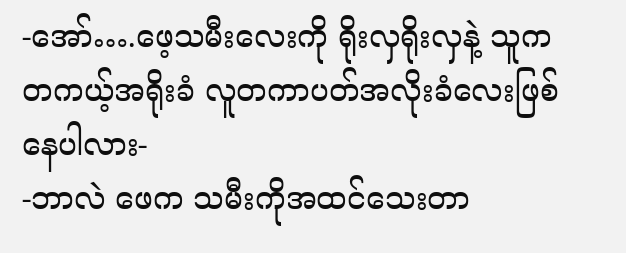-အော်….ဖေ့သမီးလေးကို ရိုးလှရိုးလှနဲ့ သူကတကယ့်အရိုးခံ လူတကာပတ်အလိုးခံလေးဖြစ်နေပါလား-
-ဘာလဲ ဖေက သမီးကိုအထင်သေးတာ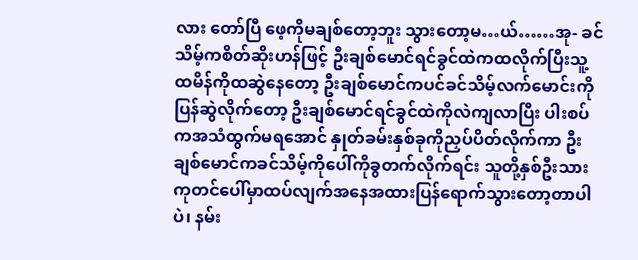လား တော်ပြီ ဖေ့ကိုမချစ်တော့ဘူး သွားတော့မ…ယ်……အု- ခင်သိမ့်ကစိတ်ဆိုးဟန်ဖြင့် ဦးချစ်မောင်ရင်ခွင်ထဲကထလိုက်ပြီးသူ့ထမိန်ကိုထဆွဲနေတော့ ဦးချစ်မောင်ကပင်ခင်သိမ့်လက်မောင်းကိုပြန်ဆွဲလိုက်တော့ ဦးချစ်မောင်ရင်ခွင်ထဲကိုလဲကျလာပြီး ပါးစပ်ကအသံထွက်မရအောင် နှုတ်ခမ်းနှစ်ခုကိုညှပ်ပိတ်လိုက်ကာ ဦးချစ်မောင်ကခင်သိမ့်ကိုပေါ်ကိုခွတက်လိုက်ရင်း သူတို့နှစ်ဦးသား ကုတင်ပေါ်မှာထပ်လျက်အနေအထားပြန်ရောက်သွားတော့တာပါပဲ၊ နမ်း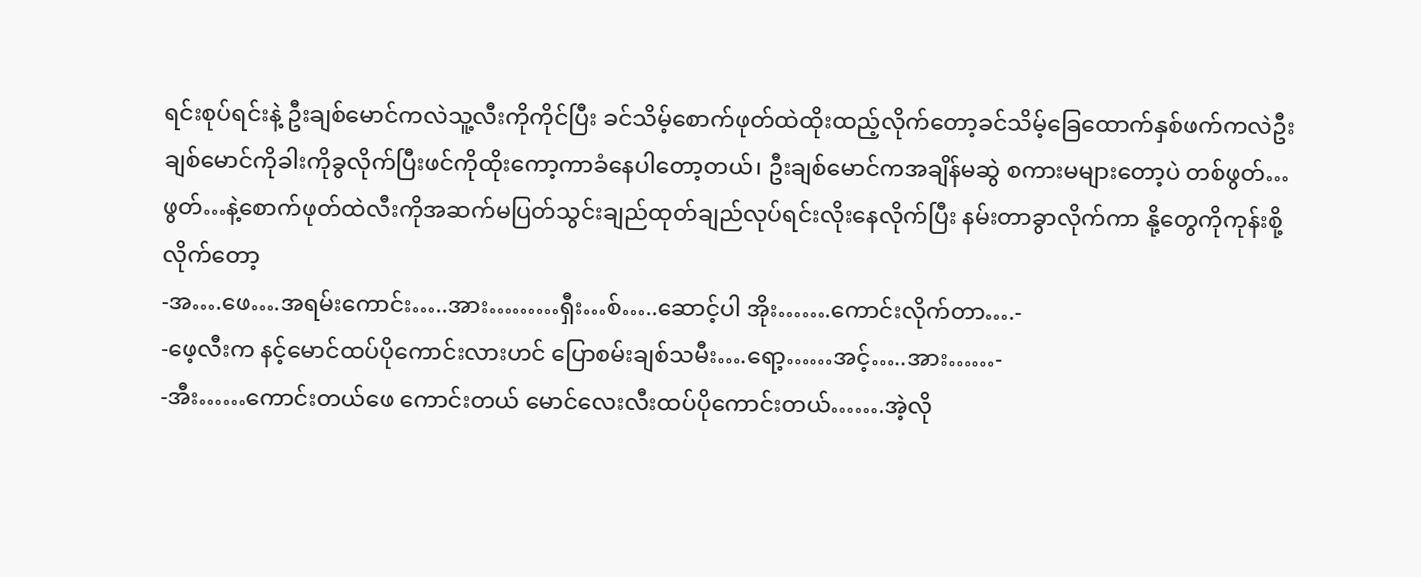ရင်းစုပ်ရင်းနဲ့ ဦးချစ်မောင်ကလဲသူ့လီးကိုကိုင်ပြီး ခင်သိမ့်စောက်ဖုတ်ထဲထိုးထည့်လိုက်တော့ခင်သိမ့်ခြေထောက်နှစ်ဖက်ကလဲဦးချစ်မောင်ကိုခါးကိုခွလိုက်ပြီးဖင်ကိုထိုးကော့ကာခံနေပါတော့တယ်၊ ဦးချစ်မောင်ကအချိန်မဆွဲ စကားမများတော့ပဲ တစ်ဖွတ်…ဖွတ်…နဲ့စောက်ဖုတ်ထဲလီးကိုအဆက်မပြတ်သွင်းချည်ထုတ်ချည်လုပ်ရင်းလိုးနေလိုက်ပြီး နမ်းတာခွာလိုက်ကာ နို့တွေကိုကုန်းစို့လိုက်တော့
-အ….ဖေ….အရမ်းကောင်း…..အား………ရှီး…စ်…..ဆောင့်ပါ အိုး…….ကောင်းလိုက်တာ….-
-ဖေ့လီးက နင့်မောင်ထပ်ပိုကောင်းလားဟင် ပြောစမ်းချစ်သမီး….ရော့……အင့်…..အား……-
-အီး……ကောင်းတယ်ဖေ ကောင်းတယ် မောင်လေးလီးထပ်ပိုကောင်းတယ်…….အဲ့လို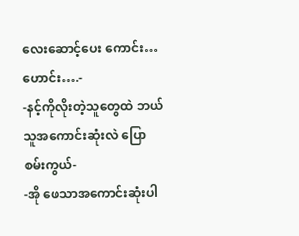လေးဆောင့်ပေး ကောင်း…ဟောင်း….-
-နင့်ကိုလိုးတဲ့သူတွေထဲ ဘယ်သူအကောင်းဆုံးလဲ ပြောစမ်းကွယ်-
-အို ဖေသာအကောင်းဆုံးပါ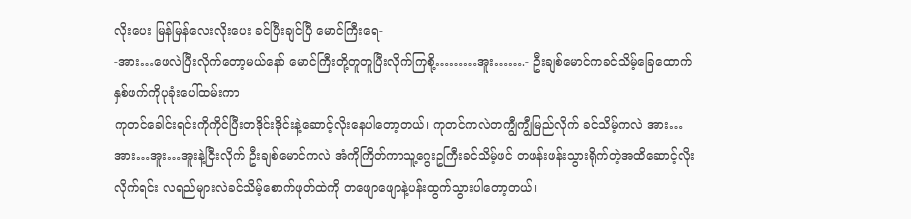လိုးပေး မြန်မြန်လေးလိုးပေး ခင်ပြီးချင်ပြီ မောင်ကြီးရေ-
-အား…ဖေလဲပြီးလိုက်တော့မယ်နော် မောင်ကြီးတို့တူတူပြီးလိုက်ကြစို့………အူး…….- ဦးချစ်မောင်ကခင်သိမ့်ခြေထောက်နှစ်ဖက်ကိုပုခုံးပေါ်ထမ်းကာ
ကုတင်ခေါင်းရင်းကိုကိုင်ပြီးတဒိုင်းဒိုင်းနဲ့ဆောင့်လိုးနေပါတော့တယ်၊ ကုတင်ကလဲတကျွီကျွီမြည်လိုက် ခင်သိမ့်ကလဲ အား…အား…အူး…အူးနဲ့ငြီးလိုက် ဦးချစ်မောင်ကလဲ အံကိုကြိတ်ကာသူ့ဂွေးဥကြီးခင်သိမ့်ဖင် တဖန်းဖန်းသွားရိုက်တဲ့အထိဆောင့်လိုးလိုက်ရင်း လရည်များလဲခင်သိမ့်စောက်ဖုတ်ထဲကို တဖျောဖျောနဲ့ပန်းထွက်သွားပါတော့တယ်၊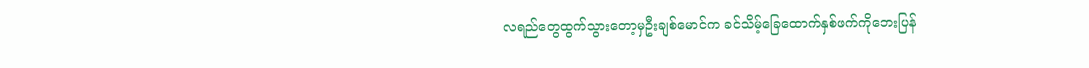လရည်တွေထွက်သွားတော့မှဦးချစ်မောင်က ခင်သိမ့်ခြေထောက်နှစ်ဖက်ကိုဘေးပြန်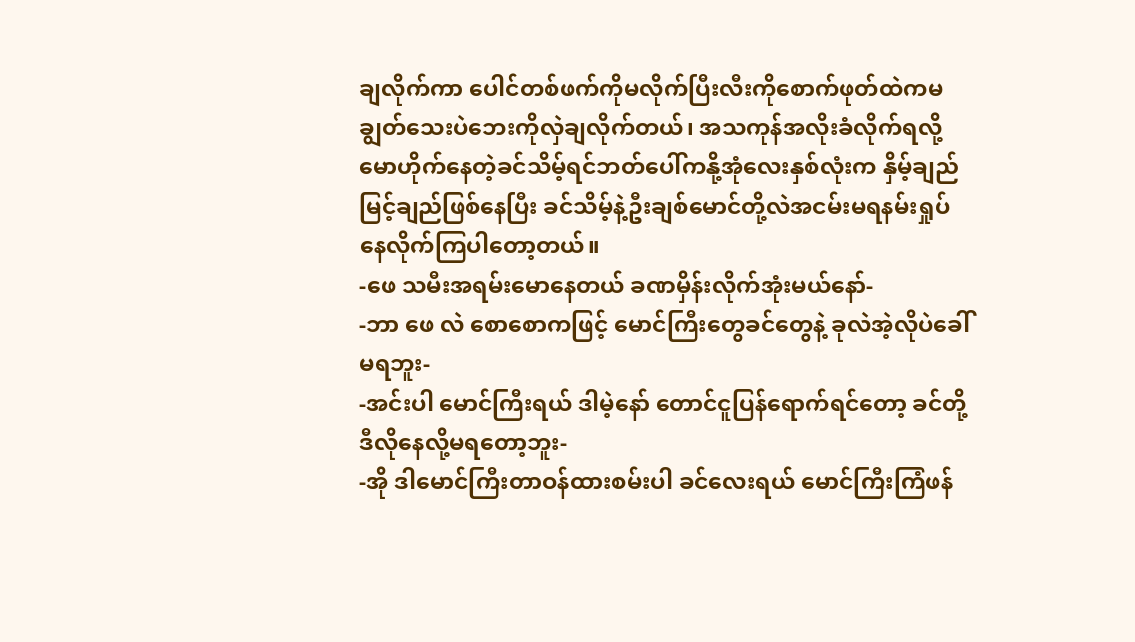ချလိုက်ကာ ပေါင်တစ်ဖက်ကိုမလိုက်ပြီးလီးကိုစောက်ဖုတ်ထဲကမချွတ်သေးပဲဘေးကိုလှဲချလိုက်တယ်၊ အသကုန်အလိုးခံလိုက်ရလို့ မောဟိုက်နေတဲ့ခင်သိမ့်ရင်ဘတ်ပေါ်ကနို့အုံလေးနှစ်လုံးက နှိမ့်ချည်မြင့်ချည်ဖြစ်နေပြီး ခင်သိမ့်နဲ့ဦးချစ်မောင်တို့လဲအငမ်းမရနမ်းရှုပ်နေလိုက်ကြပါတော့တယ်။
-ဖေ သမီးအရမ်းမောနေတယ် ခဏမှိန်းလိုက်အုံးမယ်နော်-
-ဘာ ဖေ လဲ စောစောကဖြင့် မောင်ကြီးတွေခင်တွေနဲ့ ခုလဲအဲ့လိုပဲခေါ် မရဘူး-
-အင်းပါ မောင်ကြီးရယ် ဒါမဲ့နော် တောင်ငူပြန်ရောက်ရင်တော့ ခင်တို့ဒီလိုနေလို့မရတော့ဘူး-
-အို ဒါမောင်ကြီးတာဝန်ထားစမ်းပါ ခင်လေးရယ် မောင်ကြီးကြံဖန်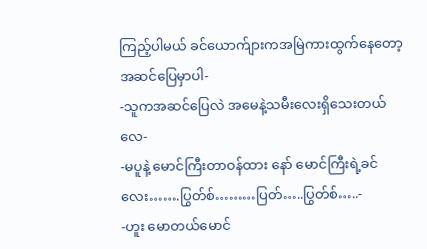ကြည့်ပါမယ် ခင်ယောက်ျားကအမြဲကားထွက်နေတော့အဆင်ပြေမှာပါ-
-သူကအဆင်ပြေလဲ အမေနဲ့သမီးလေးရှိသေးတယ်လေ-
-မပူနဲ့ မောင်ကြီးတာဝန်ထား နော် မောင်ကြီးရဲ့ခင်လေး…….ပြွတ်စ်………ပြတ်…..ပြွတ်စ်…..-
-ဟူး မောတယ်မောင်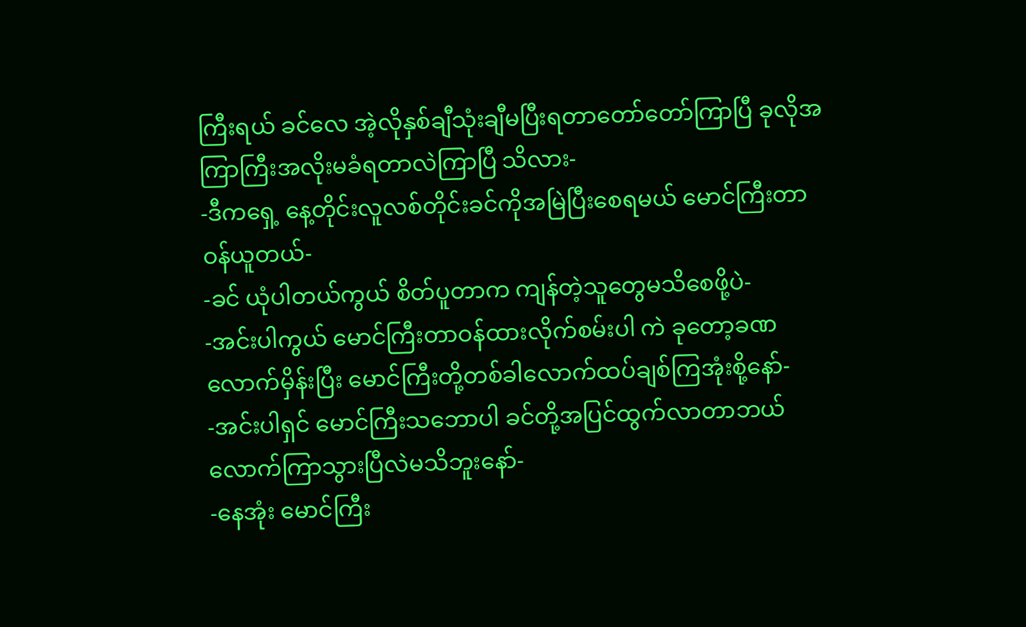ကြီးရယ် ခင်လေ အဲ့လိုနှစ်ချီသုံးချီမပြီးရတာတော်တော်ကြာပြီ ခုလိုအကြာကြီးအလိုးမခံရတာလဲကြာပြီ သိလား-
-ဒီကရှေ့ နေ့တိုင်းလူလစ်တိုင်းခင်ကိုအမြဲပြီးစေရမယ် မောင်ကြီးတာဝန်ယူတယ်-
-ခင် ယုံပါတယ်ကွယ် စိတ်ပူတာက ကျန်တဲ့သူတွေမသိစေဖို့ပဲ-
-အင်းပါကွယ် မောင်ကြီးတာဝန်ထားလိုက်စမ်းပါ ကဲ ခုတော့ခဏလောက်မှိန်းပြီး မောင်ကြီးတို့တစ်ခါလောက်ထပ်ချစ်ကြအုံးစို့နော်-
-အင်းပါရှင် မောင်ကြီးသဘောပါ ခင်တို့အပြင်ထွက်လာတာဘယ်လောက်ကြာသွားပြီလဲမသိဘူးနော်-
-နေအုံး မောင်ကြီး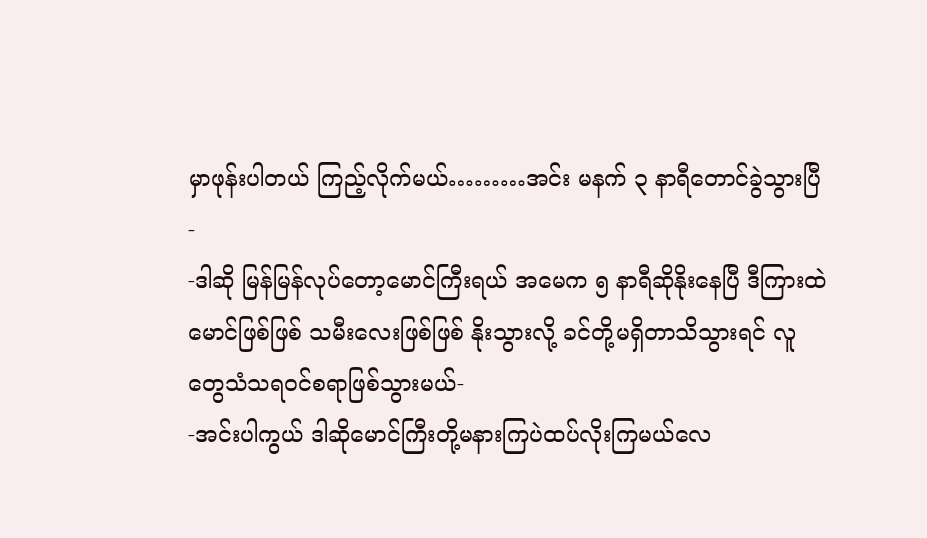မှာဖုန်းပါတယ် ကြည့်လိုက်မယ်………အင်း မနက် ၃ နာရီတောင်ခွဲသွားပြီ-
-ဒါဆို မြန်မြန်လုပ်တော့မောင်ကြီးရယ် အမေက ၅ နာရီဆိုနိုးနေပြီ ဒီကြားထဲမောင်ဖြစ်ဖြစ် သမီးလေးဖြစ်ဖြစ် နိုးသွားလို့ ခင်တို့မရှိတာသိသွားရင် လူတွေသံသရဝင်စရာဖြစ်သွားမယ်-
-အင်းပါကွယ် ဒါဆိုမောင်ကြီးတို့မနားကြပဲထပ်လိုးကြမယ်လေ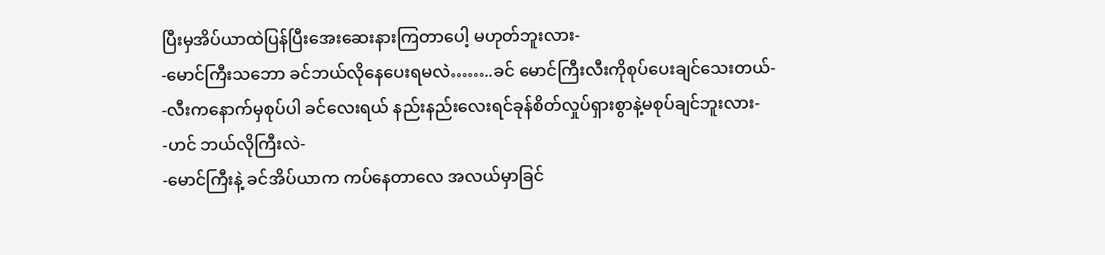ပြီးမှအိပ်ယာထဲပြန်ပြီးအေးဆေးနားကြတာပေါ့ မဟုတ်ဘူးလား-
-မောင်ကြီးသဘော ခင်ဘယ်လိုနေပေးရမလဲ……..ခင် မောင်ကြီးလီးကိုစုပ်ပေးချင်သေးတယ်-
-လီးကနောက်မှစုပ်ပါ ခင်လေးရယ် နည်းနည်းလေးရင်ခုန်စိတ်လှုပ်ရှားစွာနဲ့မစုပ်ချင်ဘူးလား-
-ဟင် ဘယ်လိုကြီးလဲ-
-မောင်ကြီးနဲ့ ခင်အိပ်ယာက ကပ်နေတာလေ အလယ်မှာခြင်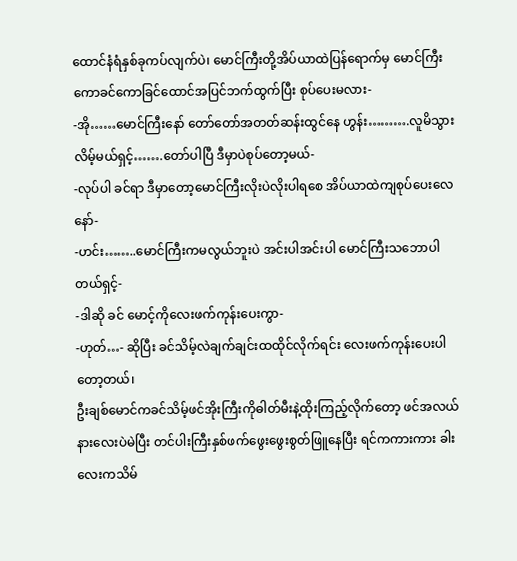ထောင်နံရံနှစ်ခုကပ်လျက်ပဲ၊ မောင်ကြီးတို့အိပ်ယာထဲပြန်ရောက်မှ မောင်ကြီးကောခင်ကောခြင်ထောင်အပြင်ဘက်ထွက်ပြီး စုပ်ပေးမလား-
-အို……မောင်ကြီးနော် တော်တော်အတတ်ဆန်းထွင်နေ ဟွန်း……….လူမိသွားလိမ့်မယ်ရှင့်…….တော်ပါပြီ ဒီမှာပဲစုပ်တော့မယ်-
-လုပ်ပါ ခင်ရာ ဒီမှာတော့မောင်ကြီးလိုးပဲလိုးပါရစေ အိပ်ယာထဲကျစုပ်ပေးလေနော်-
-ဟင်း……..မောင်ကြီးကမလွယ်ဘူးပဲ အင်းပါအင်းပါ မောင်ကြီးသဘောပါတယ်ရှင့်-
-ဒါဆို ခင် မောင့်ကိုလေးဖက်ကုန်းပေးကွာ-
-ဟုတ်…- ဆိုပြီး ခင်သိမ့်လဲချက်ချင်းထထိုင်လိုက်ရင်း လေးဖက်ကုန်းပေးပါတော့တယ်၊
ဦးချစ်မောင်ကခင်သိမ့်ဖင်အိုးကြီးကိုဓါတ်မီးနဲ့ထိုးကြည့်လိုက်တော့ ဖင်အလယ်နားလေးပဲမဲပြီး တင်ပါးကြီးနှစ်ဖက်ဖွေးဖွေးစွတ်ဖြူနေပြီး ရင်ကကားကား ခါးလေးကသိမ်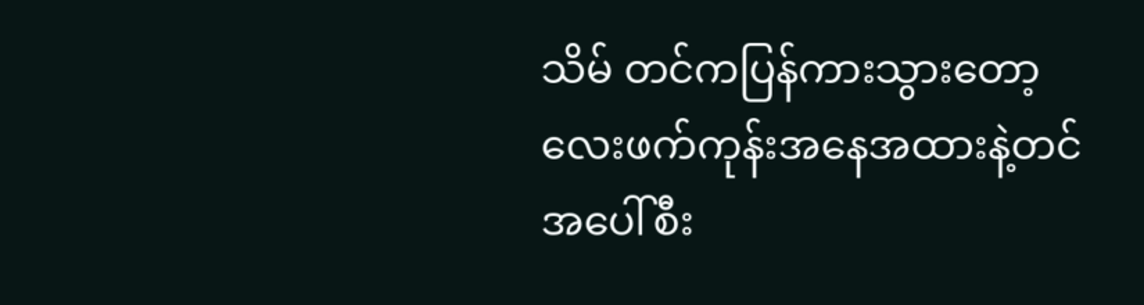သိမ် တင်ကပြန်ကားသွားတော့ လေးဖက်ကုန်းအနေအထားနဲ့တင် အပေါ်စီး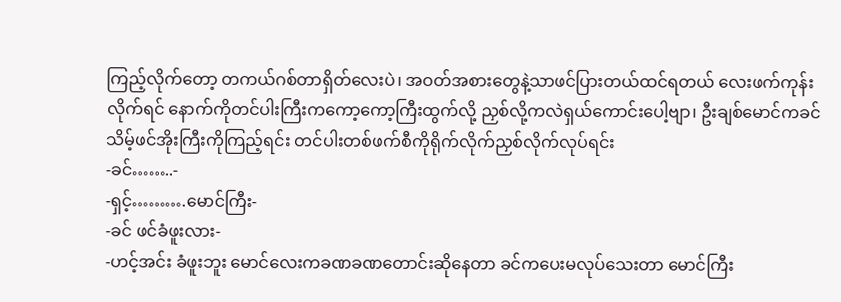ကြည့်လိုက်တော့ တကယ်ဂစ်တာရှိတ်လေးပဲ၊ အဝတ်အစားတွေနဲ့သာဖင်ပြားတယ်ထင်ရတယ် လေးဖက်ကုန်းလိုက်ရင် နောက်ကိုတင်ပါးကြီးကကော့ကော့ကြီးထွက်လို့ ညှစ်လို့ကလဲရှယ်ကောင်းပေါ့ဗျာ၊ ဦးချစ်မောင်ကခင်သိမ့်ဖင်အိုးကြီးကိုကြည့်ရင်း တင်ပါးတစ်ဖက်စီကိုရိုက်လိုက်ညှစ်လိုက်လုပ်ရင်း
-ခင်……..-
-ရှင့်……….မောင်ကြီး-
-ခင် ဖင်ခံဖူးလား-
-ဟင့်အင်း ခံဖူးဘူး မောင်လေးကခဏခဏတောင်းဆိုနေတာ ခင်ကပေးမလုပ်သေးတာ မောင်ကြီး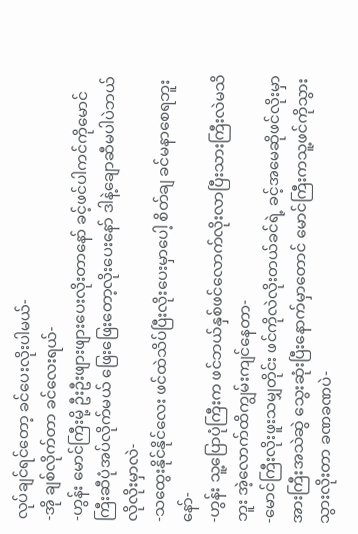လုပ်ချင်ရင်တော့ ခင်ပေးလိုးပါမယ်-
-အို ချစ်လိုက်တာ ခင်လေးရယ်-
-ဟွန်း မောင်ကြီးမို့ ဦးဦးဖျားဖျားပေးလိုးတာနော် ခင့်ဖင်ပါကင်ကိုမောင်ကြီးဆီပုံအပ်လိုက်မယ် ဖြေးဖြေးတော့လိုးပေးနော် ဒါနဲ့ချောဆီမပါပဲဘယ်လိုလိုးမှာလဲ-
-သထွေးနိုင်နိုင်လေး ဖင်ထဲသိပ်ပြီးလိုးပေးမှာပေါ့ စိတ်ချ ခင်မနာစေရဘူးနော်-
-ဟွန်း သူ့ပြောပုံကြီးက ဖင်ဘယ်နှစ်ဖင်လောက်လိုးလာပြီးသားကြီးလဲမသိဘူး အဲ့လောက်ထိကျွမ်းကျင်နေတာ-
-မောင်ကြီးလိုးဖူးသမျှတိုင်း ဖင်ကိုလဲလိုးတယ်ခင်ရဲ့ ခင့်အမေဆိုဖင်လိုးမှာအားကြီးအသဲဆွဲ သွေးဆုံးပြီးနောက်မှာတောင် မောင်ကြီးကသူ့ဖင်ကိုသွားသွားလိုးတာ ခဏခဏပဲ-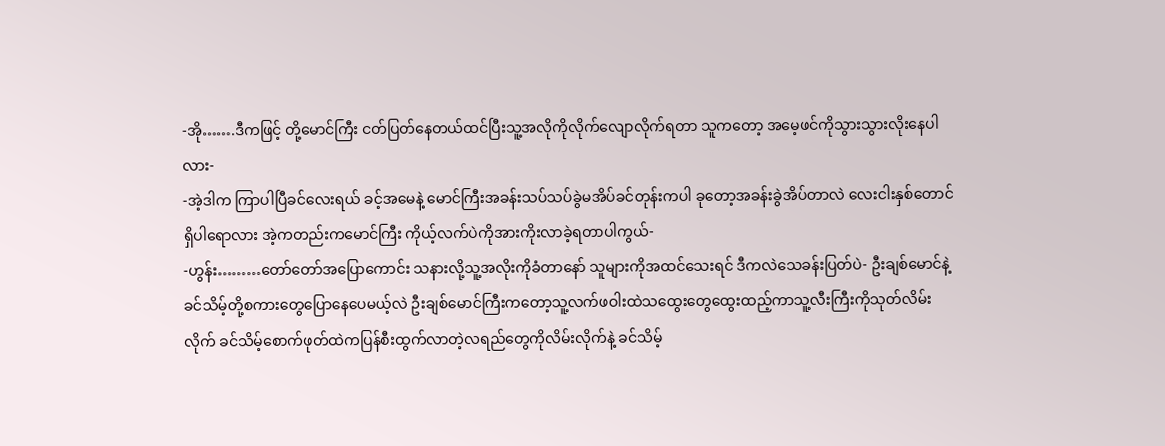-အို…….ဒီကဖြင့် တို့မောင်ကြီး ငတ်ပြတ်နေတယ်ထင်ပြီးသူ့အလိုကိုလိုက်လျောလိုက်ရတာ သူကတော့ အမေ့ဖင်ကိုသွားသွားလိုးနေပါလား-
-အဲ့ဒါက ကြာပါပြီခင်လေးရယ် ခင့်အမေနဲ့ မောင်ကြီးအခန်းသပ်သပ်ခွဲမအိပ်ခင်တုန်းကပါ ခုတော့အခန်းခွဲအိပ်တာလဲ လေးငါးနှစ်တောင်ရှိပါရောလား အဲ့ကတည်းကမောင်ကြီး ကိုယ့်လက်ပဲကိုအားကိုးလာခဲ့ရတာပါကွယ်-
-ဟွန်း………တော်တော်အပြောကောင်း သနားလို့သူ့အလိုးကိုခံတာနော် သူများကိုအထင်သေးရင် ဒီကလဲသေခန်းပြတ်ပဲ- ဦးချစ်မောင်နဲ့ ခင်သိမ့်တို့စကားတွေပြောနေပေမယ့်လဲ ဦးချစ်မောင်ကြီးကတော့သူ့လက်ဖဝါးထဲသထွေးတွေထွေးထည့်ကာသူ့လီးကြီးကိုသုတ်လိမ်းလိုက် ခင်သိမ့်စောက်ဖုတ်ထဲကပြန်စီးထွက်လာတဲ့လရည်တွေကိုလိမ်းလိုက်နဲ့ ခင်သိမ့်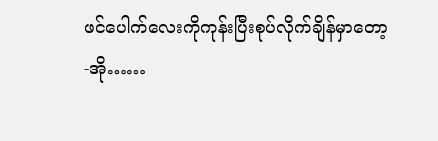ဖင်ပေါက်လေးကိုကုန်းပြီးစုပ်လိုက်ချိန်မှာတော့
-အို……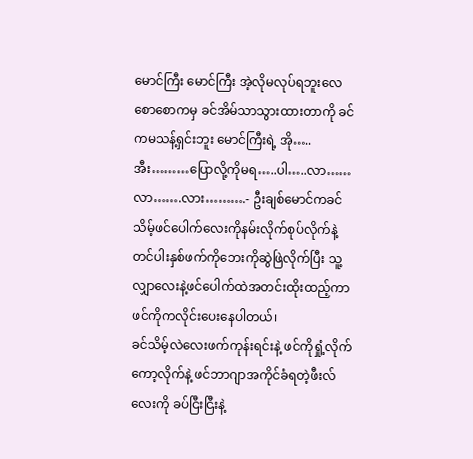မောင်ကြီး မောင်ကြီး အဲ့လိုမလုပ်ရဘူးလေ စောစောကမှ ခင်အိမ်သာသွားထားတာကို ခင်ကမသန့်ရှင်းဘူး မောင်ကြီးရဲ့ အို…..အီး………ပြောလို့ကိုမရ…..ပါ…..လာ……လာ…….လား……….- ဦးချစ်မောင်ကခင်သိမ့်ဖင်ပေါက်လေးကိုနမ်းလိုက်စုပ်လိုက်နဲ့ တင်ပါးနှစ်ဖက်ကိုဘေးကိုဆွဲဖြဲလိုက်ပြီး သူ့လျှာလေးနဲ့ဖင်ပေါက်ထဲအတင်းထိုးထည့်ကာ ဖင်ကိုကလိုင်းပေးနေပါတယ်၊
ခင်သိမ့်လဲလေးဖက်ကုန်းရင်းနဲ့ ဖင်ကိုရှုံ့လိုက်ကော့လိုက်နဲ့ ဖင်ဘာဂျာအကိုင်ခံရတဲ့ဖီးလ်လေးကို ခပ်ငြီးငြီးနဲ့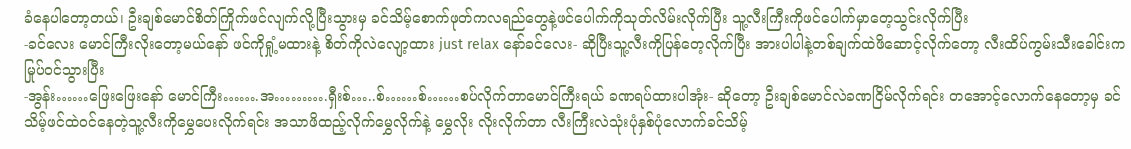ခံနေပါတော့တယ်၊ ဦးချစ်မောင်စိတ်ကြိုက်ဖင်လျက်လို့ပြီးသွားမှ ခင်သိမ့်စောက်ဖုတ်ကလရည်တွေနဲ့ဖင်ပေါက်ကိုသုတ်လိမ်းလိုက်ပြီး သူ့လီးကြီးကိုဖင်ပေါက်မှာတေ့သွင်းလိုက်ပြီး
-ခင်လေး မောင်ကြီးလိုးတော့မယ်နော် ဖင်ကိုရှုံ့မထားနဲ့ စိတ်ကိုလဲလျော့ထား just relax နော်ခင်လေး- ဆိုပြီးသူ့လီးကိုပြန်တေ့လိုက်ပြီး အားပါပါနဲ့တစ်ချက်ထဲဖိဆောင့်လိုက်တော့ လီးထိပ်ကွမ်းသီးခေါင်းကမြုပ်ဝင်သွားပြီး
-အွန်း……ဖြေးဖြေးနော် မောင်ကြီး…….အ……….ရှီးစ်…..စ်……စ်……စပ်လိုက်တာမောင်ကြီးရယ် ခဏရပ်ထားပါအုံး- ဆိုတော့ ဦးချစ်မောင်လဲခဏငြိမ်လိုက်ရင်း တအောင့်လောက်နေတော့မှ ခင်သိမ့်ဖင်ထဲဝင်နေတဲ့သူ့လီးကိုမွှေပေးလိုက်ရင်း အသာဖိထည့်လိုက်မွှေလိုက်နဲ့ မွှေလိုး လိုးလိုက်တာ လီးကြီးလဲသုံးပုံနှစ်ပုံလောက်ခင်သိမ့်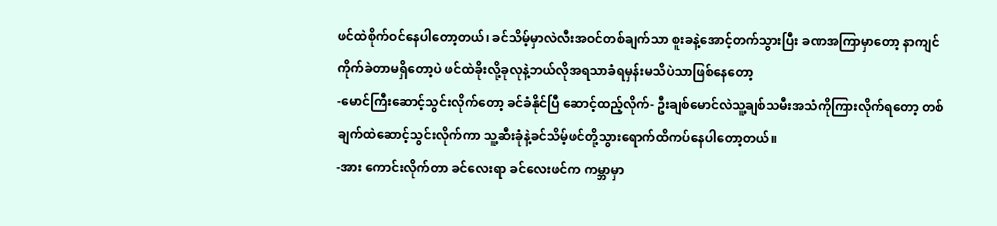ဖင်ထဲစိုက်ဝင်နေပါတော့တယ်၊ ခင်သိမ့်မှာလဲလီးအဝင်တစ်ချက်သာ စူးခနဲ့အောင့်တက်သွားပြီး ခဏအကြာမှာတော့ နာကျင်ကိုက်ခဲတာမရှိတော့ပဲ ဖင်ထဲခိုးလို့ခုလုနဲ့ဘယ်လိုအရသာခံရမှန်းမသိပဲသာဖြစ်နေတော့
-မောင်ကြီးဆောင့်သွင်းလိုက်တော့ ခင်ခံနိုင်ပြီ ဆောင့်ထည့်လိုက်- ဦးချစ်မောင်လဲသူ့ချစ်သမီးအသံကိုကြားလိုက်ရတော့ တစ်ချက်ထဲဆောင့်သွင်းလိုက်ကာ သူ့ဆီးခုံနဲ့ခင်သိမ့်ဖင်တို့သွားရောက်ထိကပ်နေပါတော့တယ်။
-အား ကောင်းလိုက်တာ ခင်လေးရာ ခင်လေးဖင်က ကမ္ဘာမှာ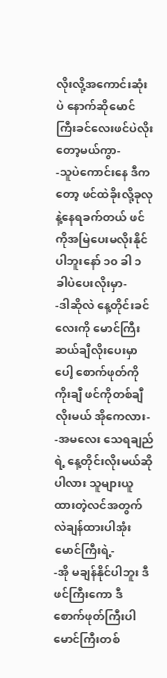လိုးလို့အကောင်းဆုံးပဲ နောက်ဆိုမောင်ကြီးခင်လေးဖင်ပဲလိုးတော့မယ်ကွာ-
-သူပဲကောင်းနေ ဒီကတော့ ဖင်ထဲခိုးလို့ခုလုနဲ့နေရခက်တယ် ဖင်ကိုအမြဲပေးမလိုးနိုင်ပါဘူးနော် ၁၀ ခါ ၁ ခါပဲပေးလိုးမှာ-
-ဒါဆိုလဲ နေ့တိုင်းခင်လေးကို မောင်ကြီး ဆယ်ချီလိုးပေးမှာပေါ့ စောက်ဖုတ်ကို ကိုးချီ ဖင်ကိုတစ်ချီ လိုးမယ် အိုကေလား-
-အမလေး သေရချည်ရဲ့ နေ့တိုင်းလိုးမယ်ဆိုပါလား သူများယူထားတဲ့လင်အတွက်လဲချန်ထားပါအုံး မောင်ကြီးရဲ့-
-အို မချန်နိုင်ပါဘူး ဒီဖင်ကြီးကော ဒီစောက်ဖုတ်ကြီးပါ မောင်ကြီးတစ်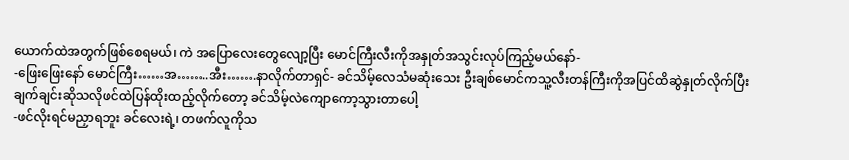ယောက်ထဲအတွက်ဖြစ်စေရမယ်၊ ကဲ အပြောလေးတွေလျော့ပြီး မောင်ကြီးလီးကိုအနှုတ်အသွင်းလုပ်ကြည့်မယ်နော်-
-ဖြေးဖြေးနော် မောင်ကြီး……အ……..အီး…….နာလိုက်တာရှင်- ခင်သိမ့်လေသံမဆုံးသေး ဦးချစ်မောင်ကသူ့လီးတန်ကြီးကိုအပြင်ထိဆွဲနှုတ်လိုက်ပြီး ချက်ချင်းဆိုသလိုဖင်ထဲပြန်ထိုးထည့်လိုက်တော့ ခင်သိမ့်လဲကျောကော့သွားတာပေါ့
-ဖင်လိုးရင်မညှာရဘူး ခင်လေးရဲ့၊ တဖက်လူကိုသ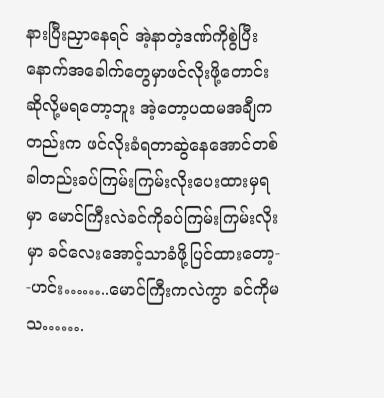နားပြီးညှာနေရင် အဲ့နာတဲ့ဒဏ်ကိုစွဲပြီး နောက်အခေါက်တွေမှာဖင်လိုးဖို့တောင်းဆိုလို့မရတော့ဘူး အဲ့တော့ပထမအချီကတည်းက ဖင်လိုးခံရတာဆွဲနေအောင်တစ်ခါတည်းခပ်ကြမ်းကြမ်းလိုးပေးထားမှရမှာ မောင်ကြီးလဲခင်ကိုခပ်ကြမ်းကြမ်းလိုးမှာ ခင်လေးအောင့်သာခံဖို့ပြင်ထားတော့-
-ဟင်း……..မောင်ကြီးကလဲကွာ ခင်ကိုမသ…….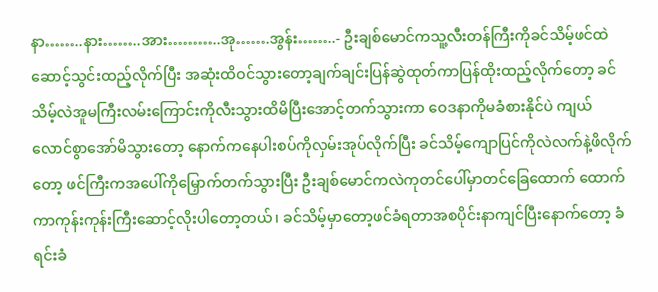နာ……..နား……..အား………..အု…….အွန်း……..- ဦးချစ်မောင်ကသူ့လီးတန်ကြီးကိုခင်သိမ့်ဖင်ထဲဆောင့်သွင်းထည့်လိုက်ပြီး အဆုံးထိဝင်သွားတော့ချက်ချင်းပြန်ဆွဲထုတ်ကာပြန်ထိုးထည့်လိုက်တော့ ခင်သိမ့်လဲအူမကြီးလမ်းကြောင်းကိုလီးသွားထိမိပြီးအောင့်တက်သွားကာ ဝေဒနာကိုမခံစားနိုင်ပဲ ကျယ်လောင်စွာအော်မိသွားတော့ နောက်ကနေပါးစပ်ကိုလှမ်းအုပ်လိုက်ပြီး ခင်သိမ့်ကျောပြင်ကိုလဲလက်နဲ့ဖိလိုက်တော့ ဖင်ကြီးကအပေါ်ကိုမြှောက်တက်သွားပြီး ဦးချစ်မောင်ကလဲကုတင်ပေါ်မှာတင်ခြေထောက် ထောက်ကာကုန်းကုန်းကြီးဆောင့်လိုးပါတော့တယ်၊ ခင်သိမ့်မှာတော့ဖင်ခံရတာအစပိုင်းနာကျင်ပြီးနောက်တော့ ခံရင်းခံ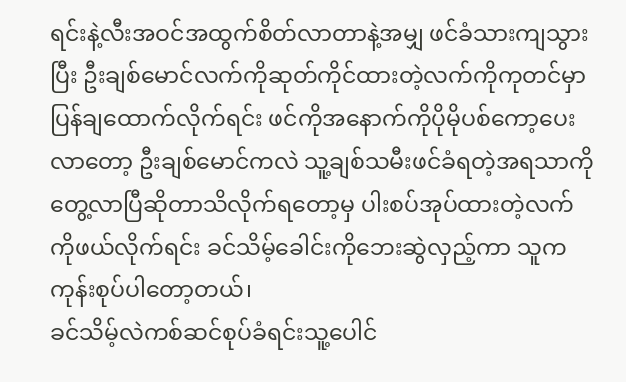ရင်းနဲ့လီးအဝင်အထွက်စိတ်လာတာနဲ့အမျှ ဖင်ခံသားကျသွားပြီး ဦးချစ်မောင်လက်ကိုဆုတ်ကိုင်ထားတဲ့လက်ကိုကုတင်မှာပြန်ချထောက်လိုက်ရင်း ဖင်ကိုအနောက်ကိုပိုမိုပစ်ကော့ပေးလာတော့ ဦးချစ်မောင်ကလဲ သူ့ချစ်သမီးဖင်ခံရတဲ့အရသာကိုတွေ့လာပြီဆိုတာသိလိုက်ရတော့မှ ပါးစပ်အုပ်ထားတဲ့လက်ကိုဖယ်လိုက်ရင်း ခင်သိမ့်ခေါင်းကိုဘေးဆွဲလှည့်ကာ သူကကုန်းစုပ်ပါတော့တယ်၊
ခင်သိမ့်လဲကစ်ဆင်စုပ်ခံရင်းသူ့ပေါင်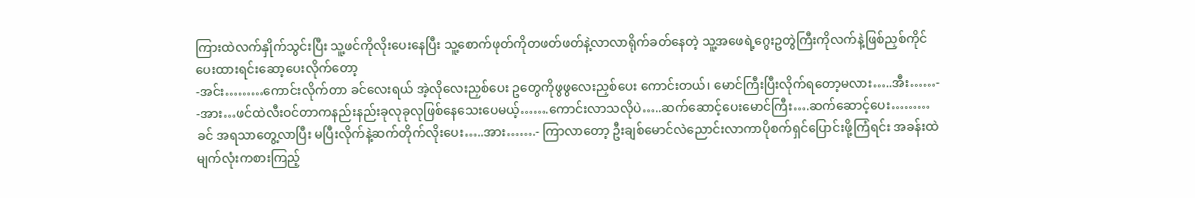ကြားထဲလက်နှိုက်သွင်းပြီး သူ့ဖင်ကိုလိုးပေးနေပြီး သူ့စောက်ဖုတ်ကိုတဖတ်ဖတ်နဲ့လာလာရိုက်ခတ်နေတဲ့ သူ့အဖေရဲ့ဂွေးဥတွဲကြီးကိုလက်နဲ့ဖြစ်ညှစ်ကိုင်ပေးထားရင်းဆော့ပေးလိုက်တော့
-အင်း………ကောင်းလိုက်တာ ခင်လေးရယ် အဲ့လိုလေးညှစ်ပေး ဥတွေကိုဖွဖွလေးညှစ်ပေး ကောင်းတယ်၊ မောင်ကြီးပြီးလိုက်ရတော့မလား…..အီး……-
-အား…ဖင်ထဲလီးဝင်တာကနည်းနည်းခုလုခုလုဖြစ်နေသေးပေမယ့်…….ကောင်းလာသလိုပဲ…..ဆက်ဆောင့်ပေးမောင်ကြီး….ဆက်ဆောင့်ပေး………ခင် အရသာတွေ့လာပြီး မပြီးလိုက်နဲ့ဆက်တိုက်လိုးပေး…..အား…….- ကြာလာတော့ ဦးချစ်မောင်လဲညောင်းလာကာပိုစက်ရှင်ပြောင်းဖို့ကြံရင်း အခန်းထဲမျက်လုံးကစားကြည့်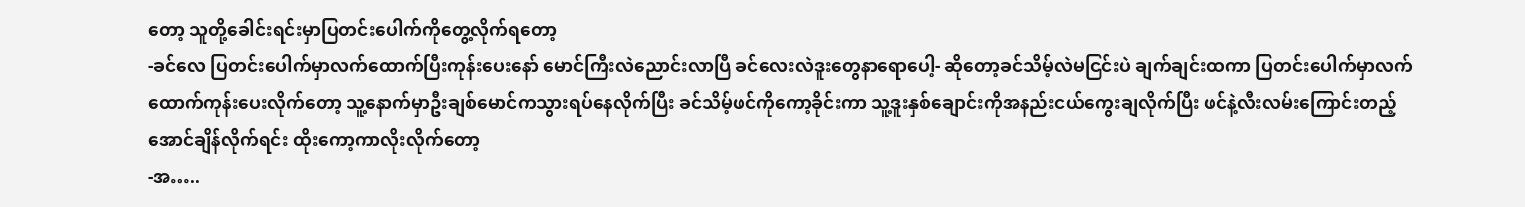တော့ သူတို့ခေါင်းရင်းမှာပြတင်းပေါက်ကိုတွေ့လိုက်ရတော့
-ခင်လေ ပြတင်းပေါက်မှာလက်ထောက်ပြီးကုန်းပေးနော် မောင်ကြီးလဲညောင်းလာပြီ ခင်လေးလဲဒူးတွေနာရောပေါ့- ဆိုတော့ခင်သိမ့်လဲမငြင်းပဲ ချက်ချင်းထကာ ပြတင်းပေါက်မှာလက်ထောက်ကုန်းပေးလိုက်တော့ သူ့နောက်မှာဦးချစ်မောင်ကသွားရပ်နေလိုက်ပြီး ခင်သိမ့်ဖင်ကိုကော့ခိုင်းကာ သူ့ဒူးနှစ်ချောင်းကိုအနည်းငယ်ကွေးချလိုက်ပြီး ဖင်နဲ့လီးလမ်းကြောင်းတည့်အောင်ချိန်လိုက်ရင်း ထိုးကော့ကာလိုးလိုက်တော့
-အ…..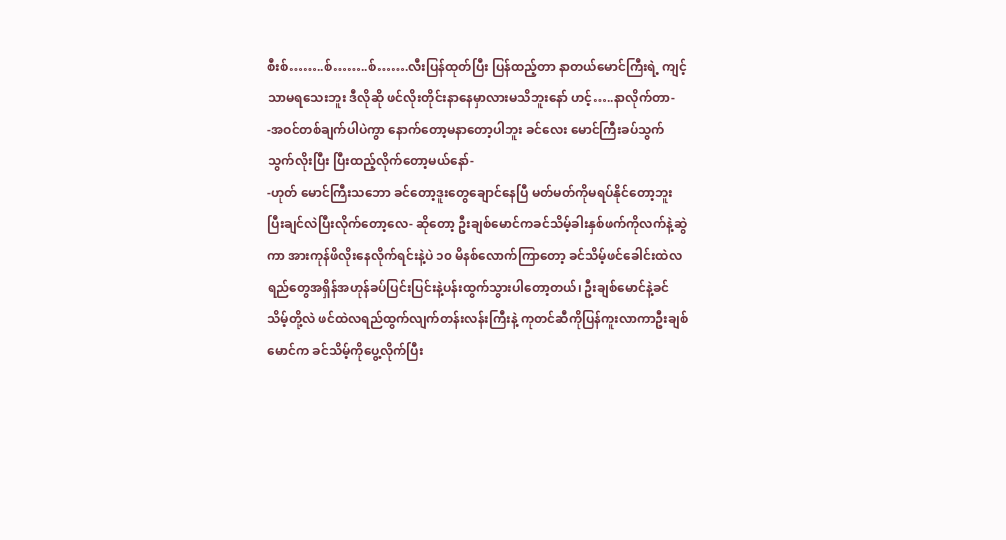စီးစ်……..စ်……..စ်…….လီးပြန်ထုတ်ပြီး ပြန်ထည့်တာ နာတယ်မောင်ကြီးရဲ့ ကျင့်သာမရသေးဘူး ဒီလိုဆို ဖင်လိုးတိုင်းနာနေမှာလားမသိဘူးနော် ဟင့်…..နာလိုက်တာ-
-အဝင်တစ်ချက်ပါပဲကွာ နောက်တော့မနာတော့ပါဘူး ခင်လေး မောင်ကြီးခပ်သွက်သွက်လိုးပြီး ပြီးထည့်လိုက်တော့မယ်နော်-
-ဟုတ် မောင်ကြီးသဘော ခင်တော့ဒူးတွေချောင်နေပြီ မတ်မတ်ကိုမရပ်နိုင်တော့ဘူး ပြီးချင်လဲပြီးလိုက်တော့လေ- ဆိုတော့ ဦးချစ်မောင်ကခင်သိမ့်ခါးနှစ်ဖက်ကိုလက်နဲ့ဆွဲကာ အားကုန်ဖိလိုးနေလိုက်ရင်းနဲ့ပဲ ၁၀ မိနစ်လောက်ကြာတော့ ခင်သိမ့်ဖင်ခေါင်းထဲလရည်တွေအရှိန်အဟုန်ခပ်ပြင်းပြင်းနဲ့ပန်းထွက်သွားပါတော့တယ်၊ ဦးချစ်မောင်နဲ့ခင်သိမ့်တို့လဲ ဖင်ထဲလရည်ထွက်လျက်တန်းလန်းကြီးနဲ့ ကုတင်ဆီကိုပြန်ကူးလာကာဦးချစ်မောင်က ခင်သိမ့်ကိုပွေ့လိုက်ပြီး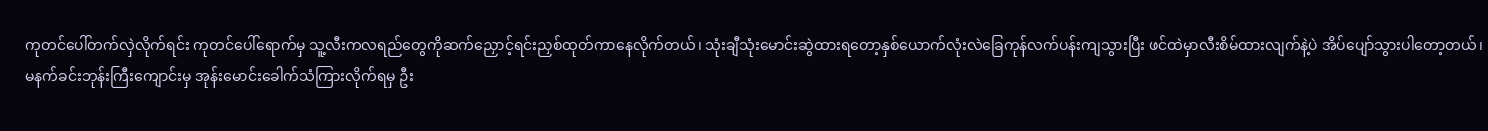ကုတင်ပေါ်တက်လှဲလိုက်ရင်း ကုတင်ပေါ်ရောက်မှ သူ့လီးကလရည်တွေကိုဆက်ညှောင့်ရင်းညှစ်ထုတ်ကာနေလိုက်တယ်၊ သုံးချီသုံးမောင်းဆွဲထားရတော့နှစ်ယောက်လုံးလဲခြေကုန်လက်ပန်းကျသွားပြီး ဖင်ထဲမှာလီးစိမ်ထားလျက်နဲ့ပဲ အိပ်ပျော်သွားပါတော့တယ်၊
မနက်ခင်းဘုန်းကြီးကျောင်းမှ အုန်းမောင်းခေါက်သံကြားလိုက်ရမှ ဦး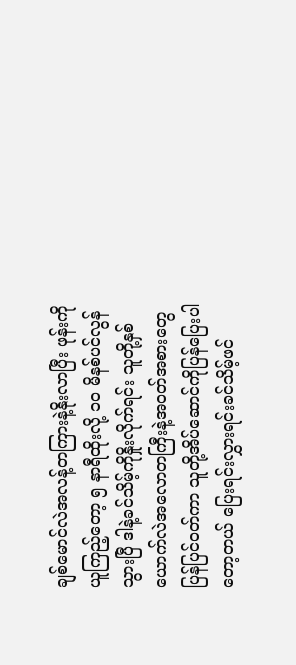ချစ်မောင်လဲအလန့်တကြားနဲ့နိုးလာပြီး ဖုန်းကိုယူကြည့်တော့ ၅ နာရီထိုးလို့ ၁၀ မိနစ်ပင်လွန်သွားပြီ ဒါနဲ့ခင်သိမ့်ကိုနှိုးလိုက်ရင်း သူတို့နှစ်ယောက်လဲအလောတကြီးနဲ့အဝတ်အစားတွေပြန်ပြင်ဝတ်ကာ သူတို့အိပ်ဆောင်ကိုပြန်ပြေးပါတော့တယ် ပြေးရင်းလွှားရင်းခင်သိမ့်ဖင်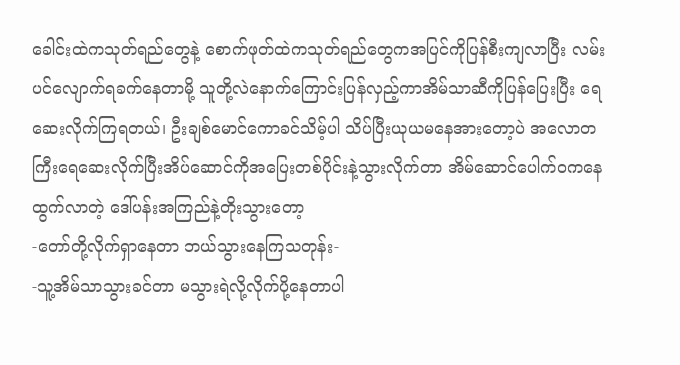ခေါင်းထဲကသုတ်ရည်တွေနဲ့ စောက်ဖုတ်ထဲကသုတ်ရည်တွေကအပြင်ကိုပြန်စီးကျလာပြီး လမ်းပင်လျောက်ရခက်နေတာမို့ သူတို့လဲနောက်ကြောင်းပြန်လှည့်ကာအိမ်သာဆီကိုပြန်ပြေးပြီး ရေဆေးလိုက်ကြရတယ်၊ ဦးချစ်မောင်ကောခင်သိမ့်ပါ သိပ်ပြီးယုယမနေအားတော့ပဲ အလောတကြီးရေဆေးလိုက်ပြီးအိပ်ဆောင်ကိုအပြေးတစ်ပိုင်းနဲ့သွားလိုက်တာ အိမ်ဆောင်ပေါက်ဝကနေထွက်လာတဲ့ ဒေါ်ပန်းအကြည်နဲ့တိုးသွားတော့
-တော်တို့လိုက်ရှာနေတာ ဘယ်သွားနေကြသတုန်း-
-သူ့အိမ်သာသွားခင်တာ မသွားရဲလို့လိုက်ပို့နေတာပါ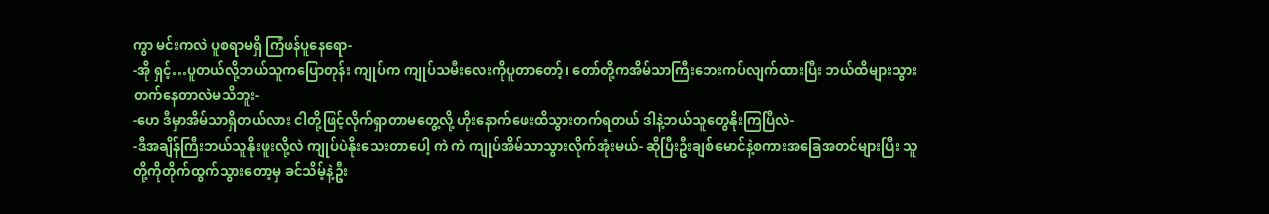ကွာ မင်းကလဲ ပူစရာမရှိ ကြံဖန်ပူနေရော-
-အို ရှင့်…ပူတယ်လို့ဘယ်သူကပြောတုန်း ကျုပ်က ကျုပ်သမီးလေးကိုပူတာတော့်၊ တော်တို့ကအိမ်သာကြီးဘေးကပ်လျက်ထားပြီး ဘယ်ထိများသွားတက်နေတာလဲမသိဘူး-
-ဟေ ဒီမှာအိမ်သာရှိတယ်လား ငါတို့ဖြင့်လိုက်ရှာတာမတွေ့လို့ ဟိုးနောက်ဖေးထိသွားတက်ရတယ် ဒါနဲ့ဘယ်သူတွေနိုးကြပြီလဲ-
-ဒီအချိန်ကြီးဘယ်သူနိုးဖူးလို့လဲ ကျုပ်ပဲနိုးသေးတာပေါ့ ကဲ ကဲ ကျုပ်အိမ်သာသွားလိုက်အုံးမယ်- ဆိုပြီးဦးချစ်မောင်နဲ့စကားအခြေအတင်များပြီး သူတို့ကိုတိုက်ထွက်သွားတော့မှ ခင်သိမ့်နဲ့ဦး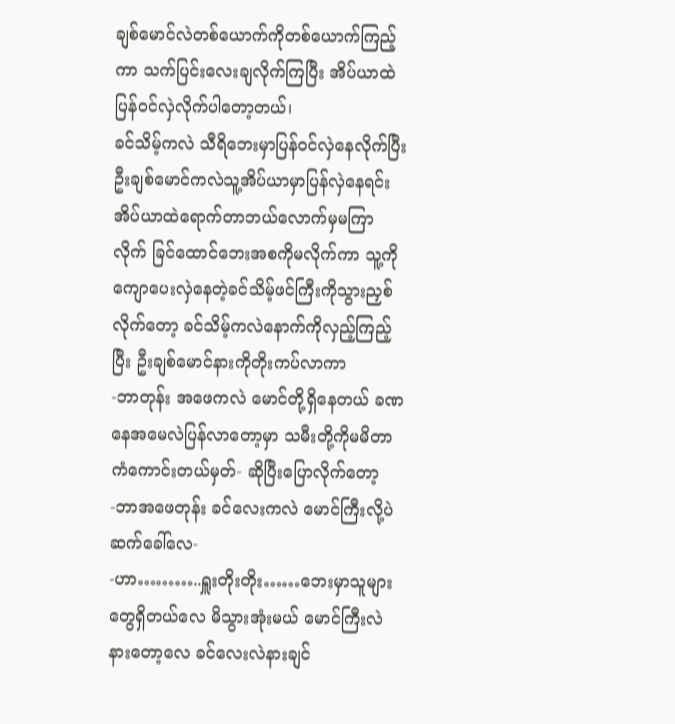ချစ်မောင်လဲတစ်ယောက်ကိုတစ်ယောက်ကြည့်ကာ သက်ပြင်းလေးချလိုက်ကြပြီး အိပ်ယာထဲပြန်ဝင်လှဲလိုက်ပါတော့တယ်၊
ခင်သိမ့်ကလဲ သီရိဘေးမှာပြန်ဝင်လှဲနေလိုက်ပြီး ဦးချစ်မောင်ကလဲသူ့အိပ်ယာမှာပြန်လှဲနေရင်း အိပ်ယာထဲရောက်တာဘယ်လောက်မှမကြာလိုက် ခြင်ထောင်ဘေးအစကိုမလိုက်ကာ သူ့ကိုကျောပေးလှဲနေတဲ့ခင်သိမ့်ဖင်ကြီးကိုသွားညှစ်လိုက်တော့ ခင်သိမ့်ကလဲနောက်ကိုလှည့်ကြည့်ပြီး ဦးချစ်မောင်နားကိုတိုးကပ်လာကာ
-ဘာတုန်း အဖေကလဲ မောင်တို့ရှိနေတယ် ခဏနေအမေလဲပြန်လာတော့မှာ သမီးတို့ကိုမမိတာကံကောင်းတယ်မှတ်- ဆိုပြီးပြောလိုက်တော့
-ဘာအဖေတုန်း ခင်လေးကလဲ မောင်ကြီးလို့ပဲဆက်ခေါ်လေ-
-ဟာ………..ရှူးတိုးတိုး……ဘေးမှာသူများတွေရှိတယ်လေ မိသွားအုံးမယ် မောင်ကြီးလဲနားတော့လေ ခင်လေးလဲနားချင်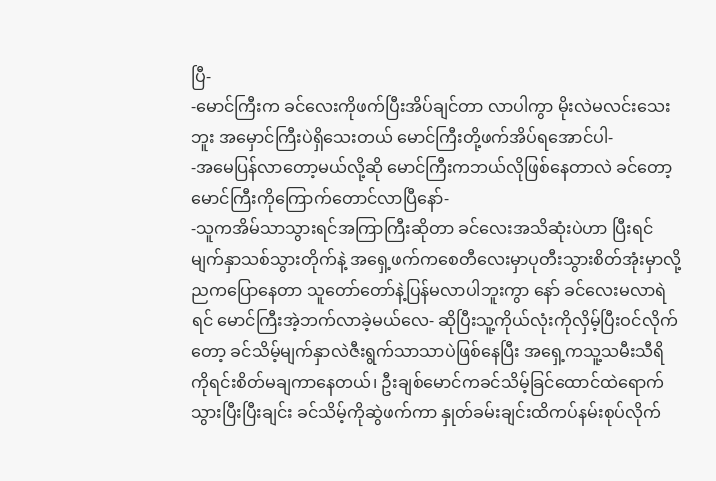ပြီ-
-မောင်ကြီးက ခင်လေးကိုဖက်ပြီးအိပ်ချင်တာ လာပါကွာ မိုးလဲမလင်းသေးဘူး အမှောင်ကြီးပဲရှိသေးတယ် မောင်ကြီးတို့ဖက်အိပ်ရအောင်ပါ-
-အမေပြန်လာတော့မယ်လို့ဆို မောင်ကြီးကဘယ်လိုဖြစ်နေတာလဲ ခင်တော့မောင်ကြီးကိုကြောက်တောင်လာပြီနော်-
-သူကအိမ်သာသွားရင်အကြာကြီးဆိုတာ ခင်လေးအသိဆုံးပဲဟာ ပြီးရင်မျက်နှာသစ်သွားတိုက်နဲ့ အရှေ့ဖက်ကစေတီလေးမှာပုတီးသွားစိတ်အုံးမှာလို့ ညကပြောနေတာ သူတော်တော်နဲ့ပြန်မလာပါဘူးကွာ နော် ခင်လေးမလာရဲရင် မောင်ကြီးအဲ့ဘက်လာခဲ့မယ်လေ- ဆိုပြီးသူ့ကိုယ်လုံးကိုလှိမ့်ပြီးဝင်လိုက်တော့ ခင်သိမ့်မျက်နှာလဲဇီးရွက်သာသာပဲဖြစ်နေပြီး အရှေ့ကသူ့သမီးသီရိကိုရင်းစိတ်မချကာနေတယ်၊ ဦးချစ်မောင်ကခင်သိမ့်ခြင်ထောင်ထဲရောက်သွားပြီးပြီးချင်း ခင်သိမ့်ကိုဆွဲဖက်ကာ နှုတ်ခမ်းချင်းထိကပ်နမ်းစုပ်လိုက်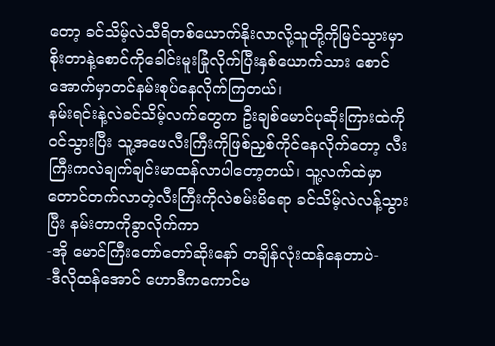တော့ ခင်သိမ့်လဲသီရိတစ်ယောက်နိုးလာလို့သူတို့ကိုမြင်သွားမှာစိုးတာနဲ့စောင်ကိုခေါင်းမူးခြုံလိုက်ပြီးနှစ်ယောက်သား စောင်အောက်မှာတင်နမ်းစုပ်နေလိုက်ကြတယ်၊
နမ်းရင်းနဲ့လဲခင်သိမ့်လက်တွေက ဦးချစ်မောင်ပုဆိုးကြားထဲကိုဝင်သွားပြီး သူ့အဖေလီးကြီးကိုဖြစ်ညှစ်ကိုင်နေလိုက်တော့ လီးကြီးကလဲချက်ချင်းမာထန်လာပါတော့တယ်၊ သူ့လက်ထဲမှာတောင်တက်လာတဲ့လီးကြီးကိုလဲစမ်းမိရော ခင်သိမ့်လဲလန့်သွားပြီး နမ်းတာကိုခွာလိုက်ကာ
-အို မောင်ကြီးတော်တော်ဆိုးနော် တချိန်လုံးထန်နေတာပဲ-
-ဒီလိုထန်အောင် ဟောဒီကကောင်မ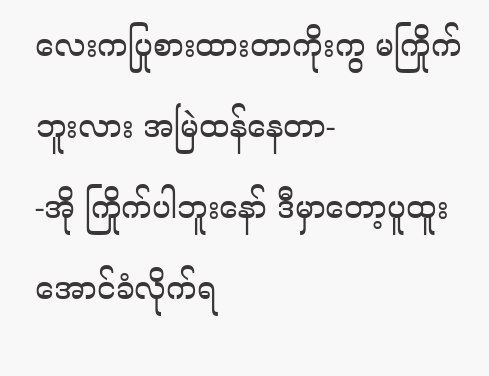လေးကပြုစားထားတာကိုးကွ မကြိုက်ဘူးလား အမြဲထန်နေတာ-
-အို ကြိုက်ပါဘူးနော် ဒီမှာတော့ပူထူးအောင်ခံလိုက်ရ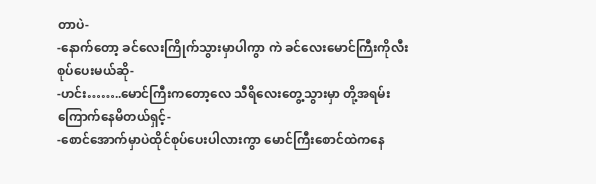တာပဲ-
-နောက်တော့ ခင်လေးကြိုက်သွားမှာပါကွာ ကဲ ခင်လေးမောင်ကြီးကိုလီးစုပ်ပေးမယ်ဆို-
-ဟင်း……..မောင်ကြီးကတော့လေ သီရိလေးတွေ့သွားမှာ တို့အရမ်းကြောက်နေမိတယ်ရှင့်-
-စောင်အောက်မှာပဲထိုင်စုပ်ပေးပါလားကွာ မောင်ကြီးစောင်ထဲကနေ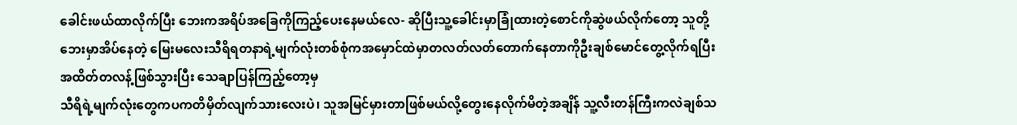ခေါင်းဖယ်ထာလိုက်ပြီး ဘေးကအရိပ်အခြေကိုကြည့်ပေးနေမယ်လေ- ဆိုပြီးသူ့ခေါင်းမှာခြုံထားတဲ့စောင်ကိုဆွဲဖယ်လိုက်တော့ သူတို့ဘေးမှာအိပ်နေတဲ့ မြေးမလေးသီရိရတနာရဲ့မျက်လုံးတစ်စုံကအမှောင်ထဲမှာတလတ်လတ်တောက်နေတာကိုဦးချစ်မောင်တွေ့လိုက်ရပြီး အထိတ်တလန့်ဖြစ်သွားပြီး သေချာပြန်ကြည့်တော့မှ
သီရိရဲ့မျက်လုံးတွေကပကတိမှိတ်လျက်သားလေးပဲ၊ သူအမြင်မှားတာဖြစ်မယ်လို့တွေးနေလိုက်မိတဲ့အချိန် သူ့လီးတန်ကြီးကလဲချစ်သ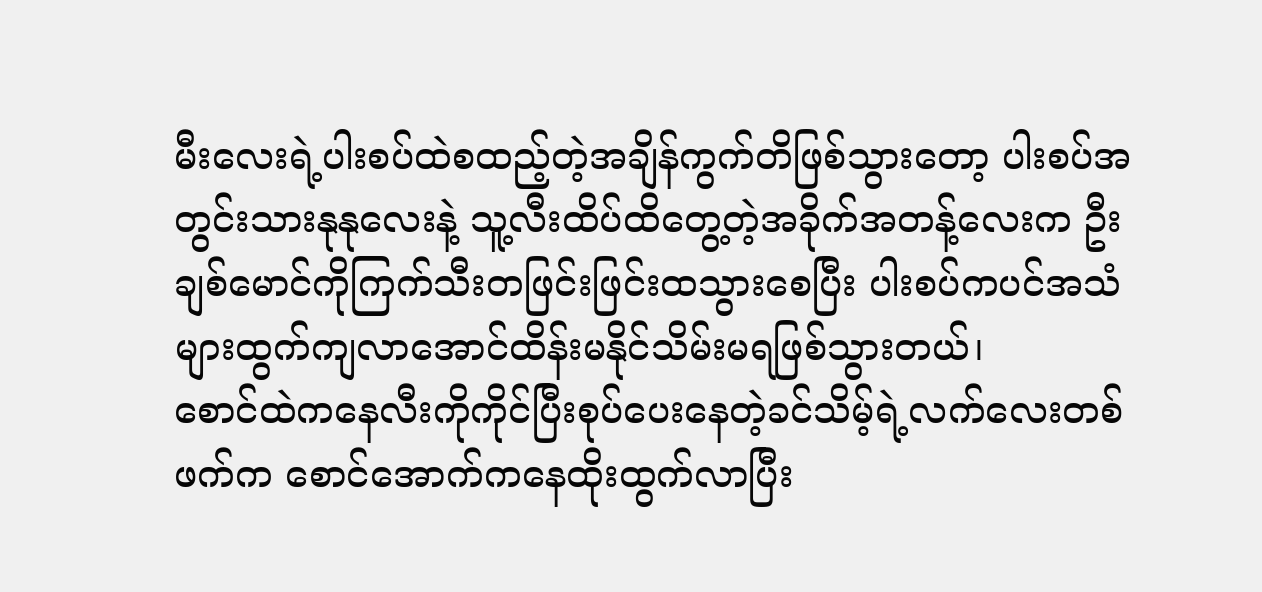မီးလေးရဲ့ပါးစပ်ထဲစထည့်တဲ့အချိန်ကွက်တိဖြစ်သွားတော့ ပါးစပ်အတွင်းသားနုနုလေးနဲ့ သူ့လီးထိပ်ထိတွေ့တဲ့အခိုက်အတန့်လေးက ဦးချစ်မောင်ကိုကြက်သီးတဖြင်းဖြင်းထသွားစေပြီး ပါးစပ်ကပင်အသံများထွက်ကျလာအောင်ထိန်းမနိုင်သိမ်းမရဖြစ်သွားတယ်၊
စောင်ထဲကနေလီးကိုကိုင်ပြီးစုပ်ပေးနေတဲ့ခင်သိမ့်ရဲ့လက်လေးတစ်ဖက်က စောင်အောက်ကနေထိုးထွက်လာပြီး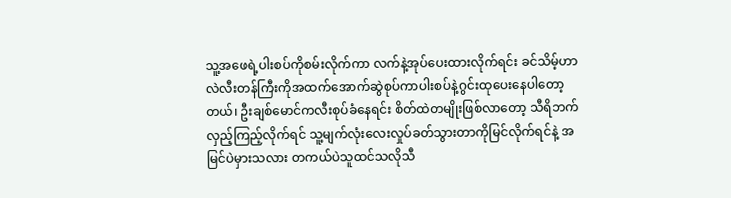သူ့အဖေရဲ့ပါးစပ်ကိုစမ်းလိုက်ကာ လက်နဲ့အုပ်ပေးထားလိုက်ရင်း ခင်သိမ့်ဟာလဲလီးတန်ကြီးကိုအထက်အောက်ဆွဲစုပ်ကာပါးစပ်နဲ့ဂွင်းထုပေးနေပါတော့တယ်၊ ဦးချစ်မောင်ကလီးစုပ်ခံနေရင်း စိတ်ထဲတမျိုးဖြစ်လာတော့ သီရိဘက်လှည့်ကြည့်လိုက်ရင် သူ့မျက်လုံးလေးလှုပ်ခတ်သွားတာကိုမြင်လိုက်ရင်နဲ့ အမြင်ပဲမှားသလား တကယ်ပဲသူထင်သလိုသီ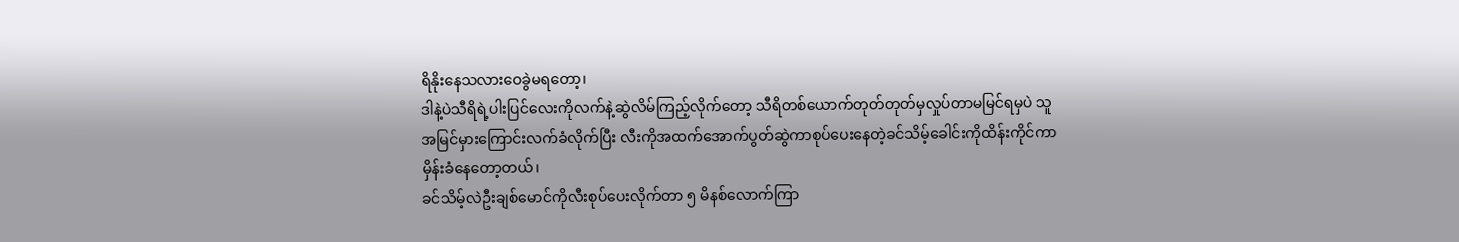ရိနိုးနေသလားဝေခွဲမရတော့၊
ဒါနဲ့ပဲသီရိရဲ့ပါးပြင်လေးကိုလက်နဲ့ဆွဲလိမ်ကြည့်လိုက်တော့ သီရိတစ်ယောက်တုတ်တုတ်မှလှုပ်တာမမြင်ရမှပဲ သူအမြင်မှားကြောင်းလက်ခံလိုက်ပြီး လီးကိုအထက်အောက်ပွတ်ဆွဲကာစုပ်ပေးနေတဲ့ခင်သိမ့်ခေါင်းကိုထိန်းကိုင်ကာမှိန်းခံနေတော့တယ်၊
ခင်သိမ့်လဲဦးချစ်မောင်ကိုလီးစုပ်ပေးလိုက်တာ ၅ မိနစ်လောက်ကြာ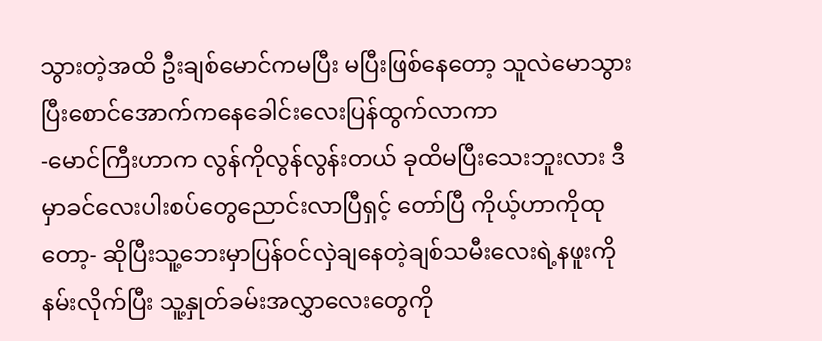သွားတဲ့အထိ ဦးချစ်မောင်ကမပြီး မပြီးဖြစ်နေတော့ သူလဲမောသွားပြီးစောင်အောက်ကနေခေါင်းလေးပြန်ထွက်လာကာ
-မောင်ကြီးဟာက လွန်ကိုလွန်လွန်းတယ် ခုထိမပြီးသေးဘူးလား ဒီမှာခင်လေးပါးစပ်တွေညောင်းလာပြီရှင့် တော်ပြီ ကိုယ့်ဟာကိုထုတော့- ဆိုပြီးသူ့ဘေးမှာပြန်ဝင်လှဲချနေတဲ့ချစ်သမီးလေးရဲ့နဖူးကိုနမ်းလိုက်ပြီး သူ့နှုတ်ခမ်းအလွှာလေးတွေကို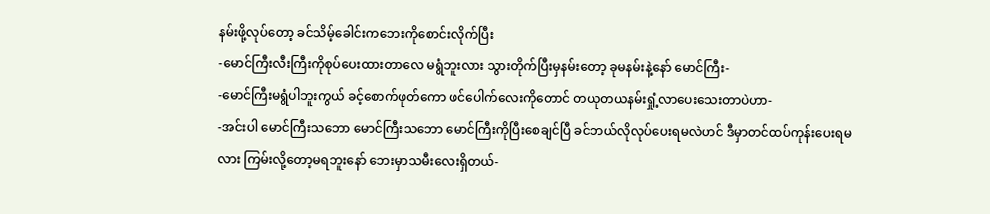နမ်းဖို့လုပ်တော့ ခင်သိမ့်ခေါင်းကဘေးကိုစောင်းလိုက်ပြီး
-မောင်ကြီးလီးကြီးကိုစုပ်ပေးထားတာလေ မရွံဘူးလား သွားတိုက်ပြီးမှနမ်းတော့ ခုမနမ်းနဲ့နော် မောင်ကြီး-
-မောင်ကြီးမရွံပါဘူးကွယ် ခင့်စောက်ဖုတ်ကော ဖင်ပေါက်လေးကိုတောင် တယုတယနမ်းရှုံ့လာပေးသေးတာပဲဟာ-
-အင်းပါ မောင်ကြီးသဘော မောင်ကြီးသဘော မောင်ကြီးကိုပြီးစေချင်ပြီ ခင်ဘယ်လိုလုပ်ပေးရမလဲဟင် ဒီမှာတင်ထပ်ကုန်းပေးရမလား ကြမ်းလို့တော့မရဘူးနော် ဘေးမှာသမီးလေးရှိတယ်-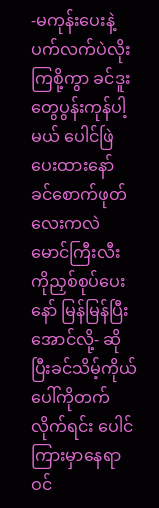-မကုန်းပေးနဲ့ ပက်လက်ပဲလိုးကြစို့ကွာ ခင်ဒူးတွေပွန်းကုန်ပါ့မယ် ပေါင်ဖြဲပေးထားနော် ခင်စောက်ဖုတ်လေးကလဲမောင်ကြီးလီးကိုညှစ်စုပ်ပေးနော် မြန်မြန်ပြီးအောင်လို့- ဆိုပြီးခင်သိမ့်ကိုယ်ပေါ်ကိုတက်လိုက်ရင်း ပေါင်ကြားမှာနေရာဝင်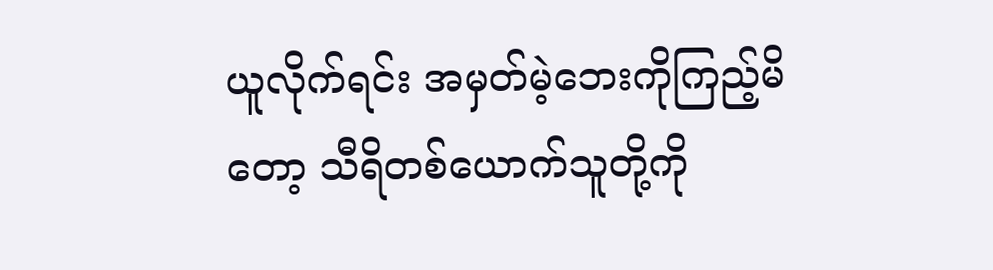ယူလိုက်ရင်း အမှတ်မဲ့ဘေးကိုကြည့်မိတော့ သီရိတစ်ယောက်သူတို့ကို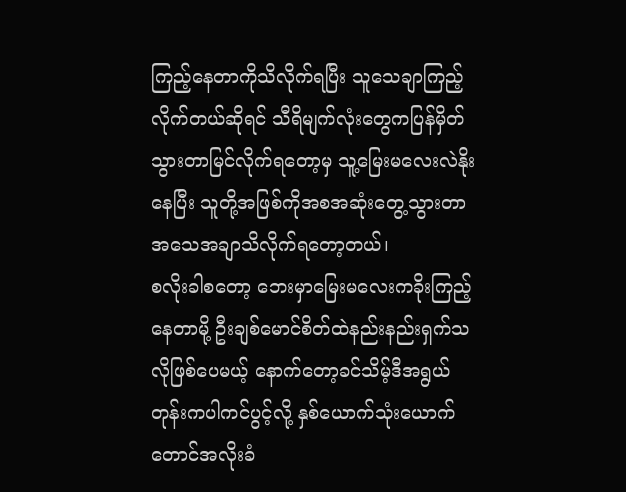ကြည့်နေတာကိုသိလိုက်ရပြီး သူသေချာကြည့်လိုက်တယ်ဆိုရင် သီရိမျက်လုံးတွေကပြန်မှိတ်သွားတာမြင်လိုက်ရတော့မှ သူ့မြေးမလေးလဲနိုးနေပြီး သူတို့အဖြစ်ကိုအစအဆုံးတွေ့သွားတာအသေအချာသိလိုက်ရတော့တယ်၊
စလိုးခါစတော့ ဘေးမှာမြေးမလေးကခိုးကြည့်နေတာမို့ ဦးချစ်မောင်စိတ်ထဲနည်းနည်းရှက်သလိုဖြစ်ပေမယ့် နောက်တော့ခင်သိမ့်ဒီအရွယ်တုန်းကပါကင်ပွင့်လို့ နှစ်ယောက်သုံးယောက်တောင်အလိုးခံ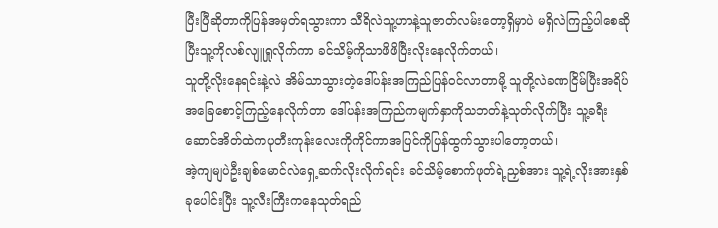ပြီးပြီဆိုတာကိုပြန်အမှတ်ရသွားကာ သီရိလဲသူ့ဟာနဲ့သူဇာတ်လမ်းတော့ရှိမှာပဲ မရှိလဲကြည့်ပါစေဆိုပြီးသူ့ကိုလစ်လျူရှုလိုက်ကာ ခင်သိမ့်ကိုသာဖိဖိပြီးလိုးနေလိုက်တယ်၊
သူတို့လိုးနေရင်းနဲ့လဲ အိမ်သာသွားတဲ့ဒေါ်ပန်းအကြည်ပြန်ဝင်လာတာမို့ သူတို့လဲခဏငြိမ်ပြီးအရိပ်အခြေစောင့်ကြည့်နေလိုက်တာ ဒေါ်ပန်းအကြည်ကမျက်နှာကိုသဘတ်နဲ့သုတ်လိုက်ပြီး သူ့ခရီးဆောင်အိတ်ထဲကပုတီးကုန်းလေးကိုကိုင်ကာအပြင်ကိုပြန်ထွက်သွားပါတော့တယ်၊
အဲ့ကျမျပဲဦးချစ်မောင်လဲရှေ့ဆက်လိုးလိုက်ရင်း ခင်သိမ့်စောက်ဖုတ်ရဲ့ညှစ်အား သူ့ရဲ့လိုးအားနှစ်ခုပေါင်းပြီး သူ့လီးကြီးကနေသုတ်ရည်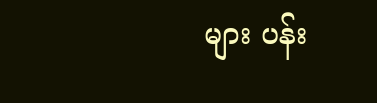များ ပန်း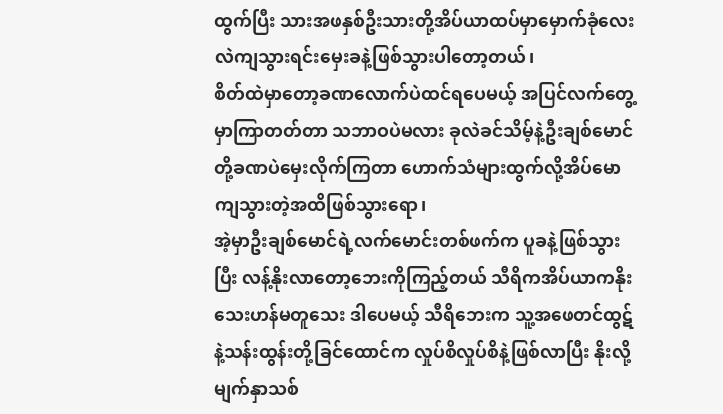ထွက်ပြီး သားအဖနှစ်ဦးသားတို့အိပ်ယာထပ်မှာမှောက်ခုံလေးလဲကျသွားရင်းမှေးခနဲ့ဖြစ်သွားပါတော့တယ်၊
စိတ်ထဲမှာတော့ခဏလောက်ပဲထင်ရပေမယ့် အပြင်လက်တွေ့မှာကြာတတ်တာ သဘာဝပဲမလား ခုလဲခင်သိမ့်နဲ့ဦးချစ်မောင်တို့ခဏပဲမှေးလိုက်ကြတာ ဟောက်သံများထွက်လို့အိပ်မောကျသွားတဲ့အထိဖြစ်သွားရော၊
အဲ့မှာဦးချစ်မောင်ရဲ့လက်မောင်းတစ်ဖက်က ပူခနဲ့ဖြစ်သွားပြီး လန့်နိုးလာတော့ဘေးကိုကြည့်တယ် သီရိကအိပ်ယာကနိုးသေးဟန်မတူသေး ဒါပေမယ့် သီရိဘေးက သူ့အဖေတင်ထွဋ်နဲ့သန်းထွန်းတို့ခြင်ထောင်က လှုပ်စိလှုပ်စိနဲ့ဖြစ်လာပြီး နိုးလို့မျက်နှာသစ်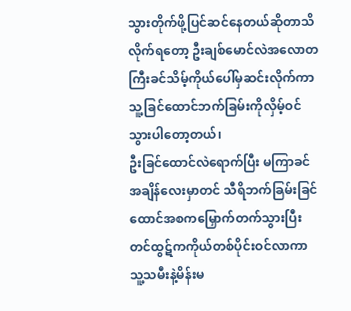သွားတိုက်ဖို့ပြင်ဆင်နေတယ်ဆိုတာသိလိုက်ရတော့ ဦးချစ်မောင်လဲအလောတကြီးခင်သိမ့်ကိုယ်ပေါ်မှဆင်းလိုက်ကာ သူ့ခြင်ထောင်ဘက်ခြမ်းကိုလှိမ့်ဝင်သွားပါတော့တယ်၊
ဦးခြင်ထောင်လဲရောက်ပြီး မကြာခင်အချိန်လေးမှာတင် သီရိဘက်ခြမ်းခြင်ထောင်အစကမြှောက်တက်သွားပြီး တင်ထွဋ်ကကိုယ်တစ်ပိုင်းဝင်လာကာ သူ့သမီးနဲ့မိန်းမ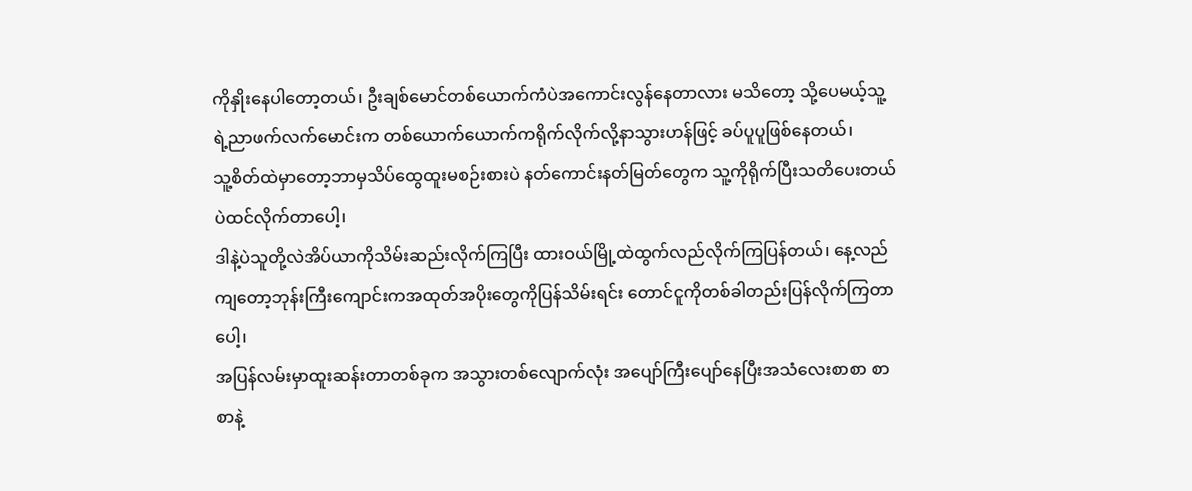ကိုနှိုးနေပါတော့တယ်၊ ဦးချစ်မောင်တစ်ယောက်ကံပဲအကောင်းလွန်နေတာလား မသိတော့ သို့ပေမယ့်သူ့ရဲ့ညာဖက်လက်မောင်းက တစ်ယောက်ယောက်ကရိုက်လိုက်လို့နာသွားဟန်ဖြင့် ခပ်ပူပူဖြစ်နေတယ်၊
သူ့စိတ်ထဲမှာတော့ဘာမှသိပ်ထွေထူးမစဉ်းစားပဲ နတ်ကောင်းနတ်မြတ်တွေက သူ့ကိုရိုက်ပြီးသတိပေးတယ်ပဲထင်လိုက်တာပေါ့၊
ဒါနဲ့ပဲသူတို့လဲအိပ်ယာကိုသိမ်းဆည်းလိုက်ကြပြီး ထားဝယ်မြို့ထဲထွက်လည်လိုက်ကြပြန်တယ်၊ နေ့လည်ကျတော့ဘုန်းကြီးကျောင်းကအထုတ်အပိုးတွေကိုပြန်သိမ်းရင်း တောင်ငူကိုတစ်ခါတည်းပြန်လိုက်ကြတာပေါ့၊
အပြန်လမ်းမှာထူးဆန်းတာတစ်ခုက အသွားတစ်လျောက်လုံး အပျော်ကြီးပျော်နေပြီးအသံလေးစာစာ စာစာနဲ့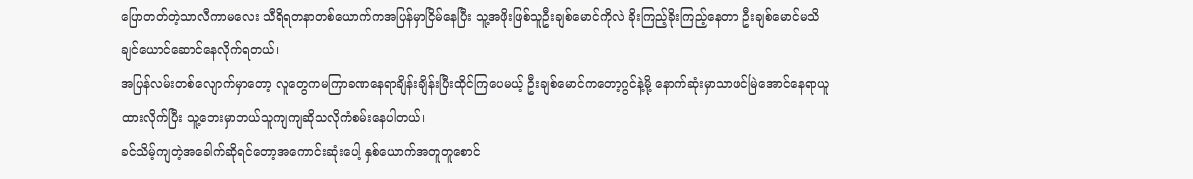ပြောတတ်တဲ့သာလီကာမလေး သီရိရတနာတစ်ယောက်ကအပြန်မှာငြိမ်နေပြီး သူ့အဖိုးဖြစ်သူဦးချစ်မောင်ကိုလဲ ခိုးကြည့်ခိုးကြည့်နေတာ ဦးချစ်မောင်မသိချင်ယောင်ဆောင်နေလိုက်ရတယ်၊
အပြန်လမ်းတစ်လျောက်မှာတော့ လူတွေကမကြာခဏနေရာချိန်းချိန်းပြီးထိုင်ကြပေမယ့် ဦးချစ်မောင်ကတော့ဂွင်နဲ့မို့ နောက်ဆုံးမှာသာဖင်မြဲအောင်နေရာယူထားလိုက်ပြီး သူ့ဘေးမှာဘယ်သူကျကျဆိုသလိုကံစမ်းနေပါတယ်၊
ခင်သိမ့်ကျတဲ့အခေါက်ဆိုရင်တော့အကောင်းဆုံးပေါ့ နှစ်ယောက်အတူတူစောင်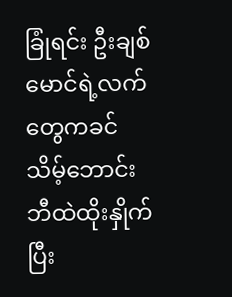ခြုံရင်း ဦးချစ်မောင်ရဲ့လက်တွေကခင်သိမ့်ဘောင်းဘီထဲထိုးနှိုက်ပြီး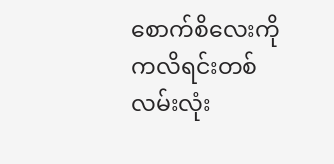စောက်စိလေးကိုကလိရင်းတစ်လမ်းလုံး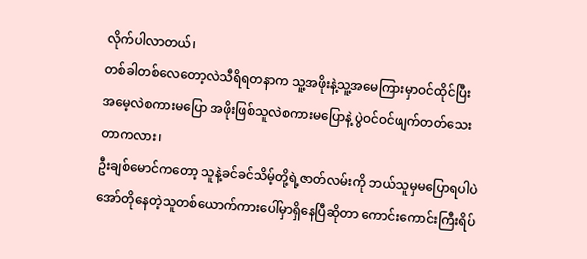လိုက်ပါလာတယ်၊
တစ်ခါတစ်လေတော့လဲသီရိရတနာက သူ့အဖိုးနဲ့သူ့အမေကြားမှာဝင်ထိုင်ပြီး အမေ့လဲစကားမပြော အဖိုးဖြစ်သူလဲစကားမပြောနဲ့ ပွဲဝင်ဝင်ဖျက်တတ်သေးတာကလား၊
ဦးချစ်မောင်ကတော့ သူနဲ့ခင်ခင်သိမ့်တို့ရဲ့ဇာတ်လမ်းကို ဘယ်သူမှမပြောရပါပဲအော်တိုနေတဲ့သူတစ်ယောက်ကားပေါ်မှာရှိနေပြီဆိုတာ ကောင်းကောင်းကြီးရိပ်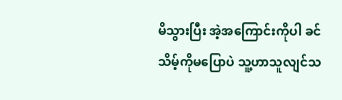မိသွားပြီး အဲ့အကြောင်းကိုပါ ခင်သိမ့်ကိုမပြောပဲ သူ့ဟာသူလျင်သ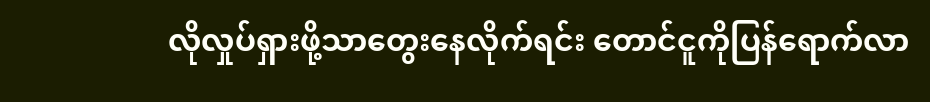လိုလှုပ်ရှားဖို့သာတွေးနေလိုက်ရင်း တောင်ငူကိုပြန်ရောက်လာ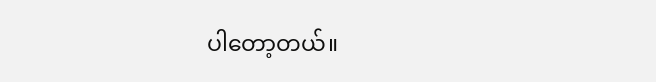ပါတော့တယ်။